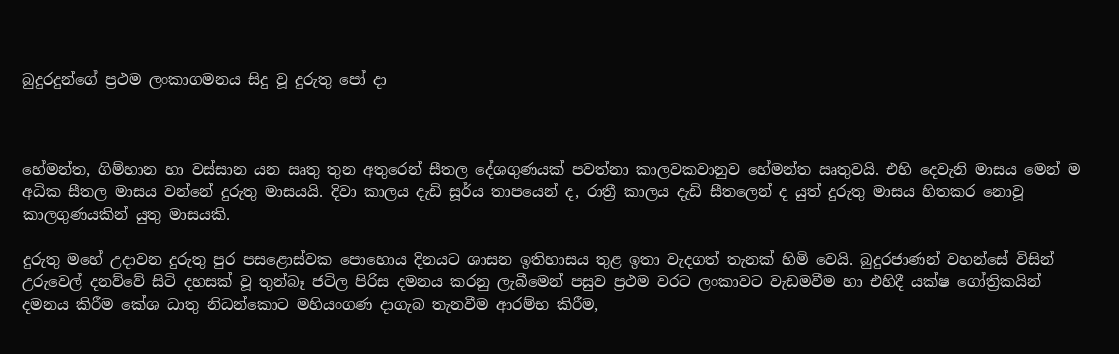බුදුරදුන්ගේ ප්‍රථම ලංකාගමනය සිදු වූ දුරුතු පෝ දා



හේමන්ත, ගිම්හාන හා වස්සාන යන ඍතු තුන අතුරෙන් සීතල දේශගුණයක් පවත්නා කාලවකවානුව හේමන්ත ඍතුවයි. එහි දෙවැනි මාසය මෙන් ම අධික සීතල මාසය වන්නේ දුරුතු මාසයයි. දිවා කාලය දැඩි සූර්ය තාපයෙන් ද, රාත්‍රී කාලය දැඩි සීතලෙන් ද යුත් දුරුතු මාසය හිතකර නොවූ කාලගුණයකින් යුතු මාසයකි.

දුරුතු මහේ උදාවන දුරුතු පුර පසළොස්වක පොහොය දිනයට ශාසන ඉතිහාසය තුළ ඉතා වැදගත් තැනක් හිමි වෙයි. බුදුරජාණන් වහන්සේ විසින් උරුවෙල් දනව්වේ සිටි දහසක් වූ තුන්බෑ ජටිල පිරිස දමනය කරනු ලැබීමෙන් පසුව ප්‍රථම වරට ලංකාවට වැඩමවීම හා එහිදී යක්ෂ ගෝත්‍රිකයින් දමනය කිරීම කේශ ධාතු නිධන්කොට මහියංගණ දාගැබ තැනවීම ආරම්භ කිරීම,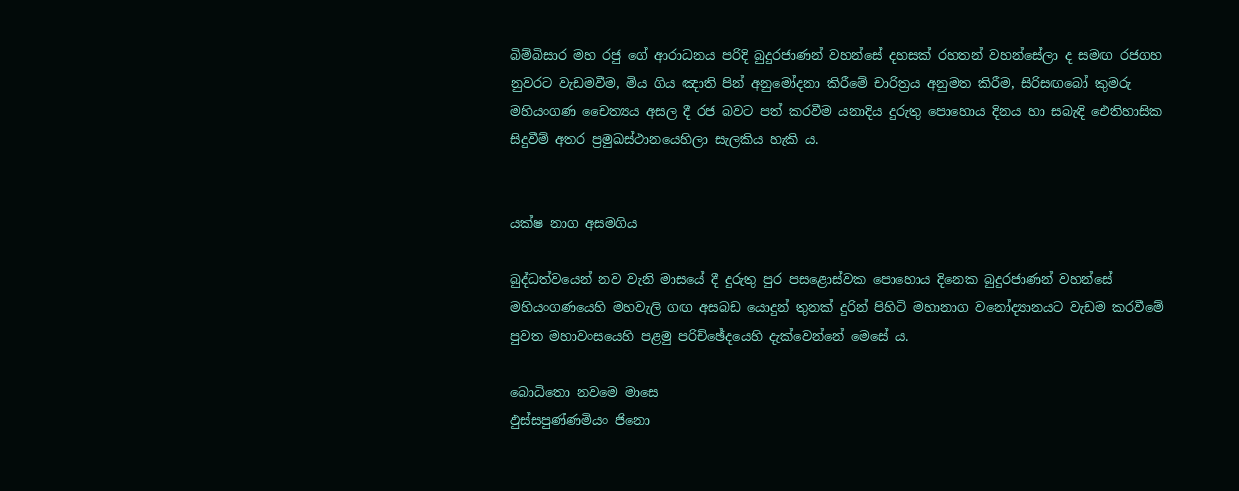බිම්බිසාර මහ රජු ගේ ආරාධනය පරිදි බුදුරජාණන් වහන්සේ දහසක් රහතන් වහන්සේලා ද සමඟ රජගහ නුවරට වැඩමවීම, මිය ගිය ඤාති පින් අනුමෝදනා කිරීමේ චාරිත්‍රය අනුමත කිරීම, සිරිසඟබෝ කුමරු මහියංගණ චෛත්‍යය අසල දී රජ බවට පත් කරවීම යනාදිය දුරුතු පොහොය දිනය හා සබැඳි ඓතිහාසික සිදුවීම් අතර ප්‍රමුඛස්ථානයෙහිලා සැලකිය හැකි ය.


යක්ෂ නාග අසමගිය

බුද්ධත්වයෙන් නව වැනි මාසයේ දී දුරුතු පුර පසළොස්වක පොහොය දිනෙක බුදුරජාණන් වහන්සේ මහියංගණයෙහි මහවැලි ගඟ අසබඩ යොදුන් තුනක් දුරින් පිහිටි මහානාග වනෝද්‍යානයට වැඩම කරවීමේ පුවත මහාවංසයෙහි පළමු පරිච්ඡේදයෙහි දැක්වෙන්නේ මෙසේ ය.

බොධිතො නවමෙ මාසෙ
ඵුස්සපුණ්ණමියං ජිනො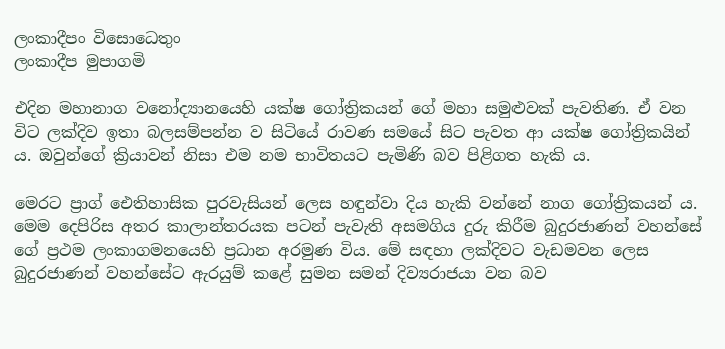ලංකාදීපං විසොධෙතුං
ලංකාදීප මුපාගමි

එදින මහානාග වනෝද්‍යානයෙහි යක්ෂ ගෝත්‍රිකයන් ගේ මහා සමුළුවක් පැවතිණ. ඒ වන විට ලක්දිව ඉතා බලසම්පන්න ව සිටියේ රාවණ සමයේ සිට පැවත ආ යක්ෂ ගෝත්‍රිකයින් ය. ඔවුන්ගේ ක්‍රියාවන් නිසා එම නම භාවිතයට පැමිණි බව පිළිගත හැකි ය.

මෙරට ප්‍රාග් ඓතිහාසික පුරවැසියන් ලෙස හඳුන්වා දිය හැකි වන්නේ නාග ගෝත්‍රිකයන් ය. මෙම දෙපිරිස අතර කාලාන්තරයක පටන් පැවැති අසමගිය දුරු කිරීම බුදුරජාණන් වහන්සේ ගේ ප්‍රථම ලංකාගමනයෙහි ප්‍රධාන අරමුණ විය. මේ සඳහා ලක්දිවට වැඩමවන ලෙස බුදුරජාණන් වහන්සේට ඇරයුම් කළේ සුමන සමන් දිව්‍යරාජයා වන බව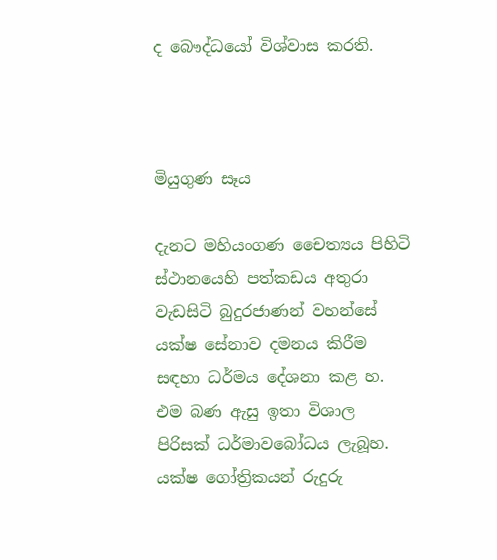ද බෞද්ධයෝ විශ්වාස කරති.



මියුගුණ සෑය

දැනට මහියංගණ චෛත්‍යය පිහිටි ස්ථානයෙහි පත්කඩය අතුරා වැඩසිටි බුදුරජාණන් වහන්සේ යක්ෂ සේනාව දමනය කිරීම සඳහා ධර්මය දේශනා කළ හ. එම බණ ඇසු ඉතා විශාල පිරිසක් ධර්මාවබෝධය ලැබූහ. යක්ෂ ගෝත්‍රිකයන් රුදුරු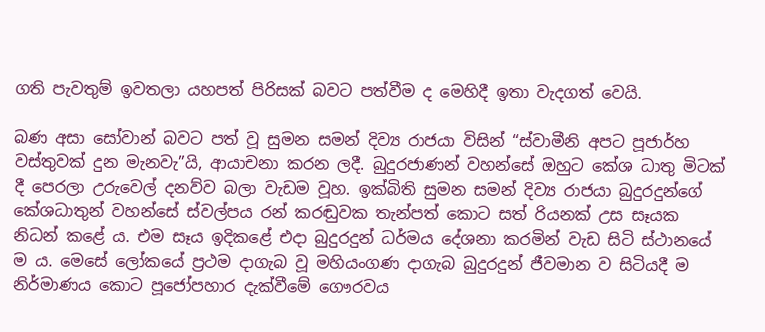ගති පැවතුම් ඉවතලා යහපත් පිරිසක් බවට පත්වීම ද මෙහිදී ඉතා වැදගත් වෙයි.

බණ අසා සෝවාන් බවට පත් වූ සුමන සමන් දිව්‍ය රාජයා විසින් “ස්වාමීනි අපට පූජාර්හ වස්තුවක් දුන මැනවැ”යි, ආයාචනා කරන ලදී. බුදුරජාණන් වහන්සේ ඔහුට කේශ ධාතු මිටක් දී පෙරලා උරුවෙල් දනව්ව බලා වැඩම වූහ. ඉක්බිති සුමන සමන් දිව්‍ය රාජයා බුදුරදුන්ගේ කේශධාතුන් වහන්සේ ස්වල්පය රන් කරඬුවක තැන්පත් කොට සත් රියනක් උස සෑයක නිධන් කළේ ය. එම සෑය ඉදිකළේ එදා බුදුරදුන් ධර්මය දේශනා කරමින් වැඩ සිටි ස්ථානයේ ම ය. මෙසේ ලෝකයේ ප්‍රථම දාගැබ වූ මහියංගණ දාගැබ බුදුරදුන් ජීවමාන ව සිටියදී ම නිර්මාණය කොට පූජෝපහාර දැක්වීමේ ගෞරවය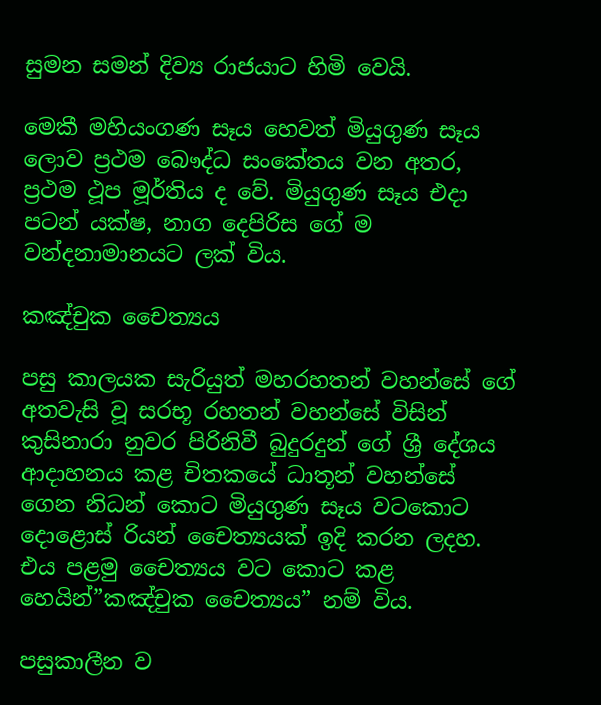සුමන සමන් දිව්‍ය රාජයාට හිමි වෙයි.

මෙකී මහියංගණ සෑය හෙවත් මියුගුණ සෑය ලොව ප්‍රථම බෞද්ධ සංකේතය වන අතර, ප්‍රථම ථූප මූර්තිය ද වේ. මියුගුණ සෑය එදා පටන් යක්ෂ, නාග දෙපිරිස ගේ ම වන්දනාමානයට ලක් විය.

කඤ්චුක චෛත්‍යය

පසු කාලයක සැරියුත් මහරහතන් වහන්සේ ගේ අතවැසි වූ සරභූ රහතන් වහන්සේ විසින් කුසිනාරා නුවර පිරිනිවී බුදුරදුන් ගේ ශ්‍රී දේශය ආදාහනය කළ චිතකයේ ධාතූන් වහන්සේ ගෙන නිධන් කොට මියුගුණ සෑය වටකොට දොළොස් රියන් චෛත්‍යයක් ඉදි කරන ලදහ. එය පළමු චෛත්‍යය වට කොට කළ හෙයින්”කඤ්චුක චෛත්‍යය” නම් විය.

පසුකාලීන ව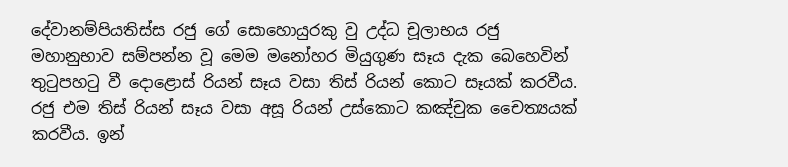දේවානම්පියතිස්ස රජු ගේ සොහොයුරකු වු උද්ධ චූලාභය රජු මහානුභාව සම්පන්න වූ මෙම මනෝහර මියුගුණ සෑය දැක බෙහෙවින් තුටුපහටු වී දොළොස් රියන් සෑය වසා තිස් රියන් කොට සෑයක් කරවීය. රජු එම තිස් රියන් සෑය වසා අසූ රියන් උස්කොට කඤ්චුක චෛත්‍යයක් කරවීය. ඉන්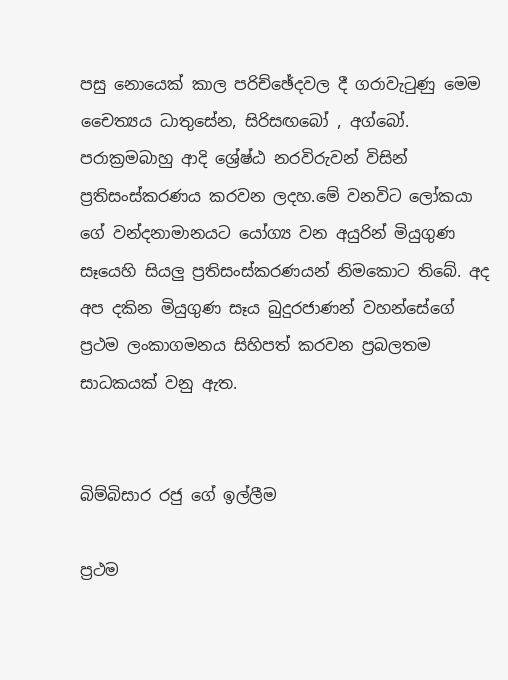පසු නොයෙක් කාල පරිච්ඡේදවල දී ගරාවැටුණු මෙම චෛත්‍යය ධාතුසේන, සිරිසඟබෝ , අග්බෝ. පරාක්‍රමබාහු ආදි ශ්‍රේෂ්ඨ නරවිරුවන් විසින් ප්‍රතිසංස්කරණය කරවන ලදහ.මේ වනවිට ලෝකයා ගේ වන්දනාමානයට යෝග්‍ය වන අයුරින් මියුගුණ සෑයෙහි සියලු ප්‍රතිසංස්කරණයන් නිමකොට තිබේ. අද අප දකින මියුගුණ සෑය බුදුරජාණන් වහන්සේගේ ප්‍රථම ලංකාගමනය සිහිපත් කරවන ප්‍රබලතම සාධකයක් වනු ඇත.


බිම්බිසාර රජු ගේ ඉල්ලීම

ප්‍රථම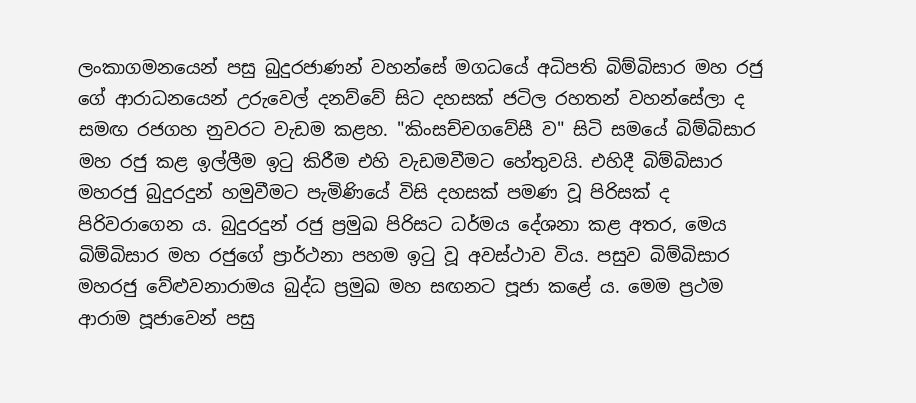ලංකාගමනයෙන් පසු බුදුරජාණන් වහන්සේ මගධයේ අධිපති බිම්බිසාර මහ රජු ගේ ආරාධනයෙන් උරුවෙල් දනව්වේ සිට දහසක් ජටිල රහතන් වහන්සේලා ද සමඟ රජගහ නුවරට වැඩම කළහ. "කිංසච්චගවේසී ව" සිටි සමයේ බිම්බිසාර මහ රජු කළ ඉල්ලීම ඉටු කිරීම එහි වැඩමවීමට හේතුවයි. එහිදී බිම්බිසාර මහරජු බුදුරදුන් හමුවීමට පැමිණියේ විසි දහසක් පමණ වූ පිරිසක් ද පිරිවරාගෙන ය. බුදුරදුන් රජු ප්‍රමුඛ පිරිසට ධර්මය දේශනා කළ අතර, මෙය බිම්බිසාර මහ රජුගේ ප්‍රාර්ථනා පහම ඉටු වූ අවස්ථාව විය. පසුව බිම්බිසාර මහරජු වේළුවනාරාමය බුද්ධ ප්‍රමුඛ මහ සඟනට පූජා කළේ ය. මෙම ප්‍රථම ආරාම පූජාවෙන් පසු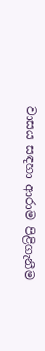වාසය සඳහා ආරාම පිළිගැනීම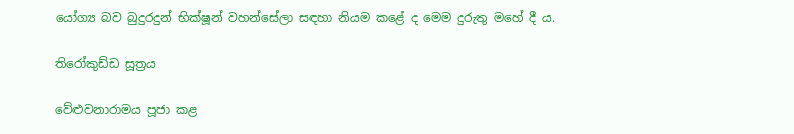යෝග්‍ය බව බුදුරදුන් භික්ෂූන් වහන්සේලා සඳහා නියම කළේ ද මෙම දුරුතු මහේ දී ය.

තිරෝකුඩ්ඩ සූත්‍රය

වේළුවනාරාමය පූජා කළ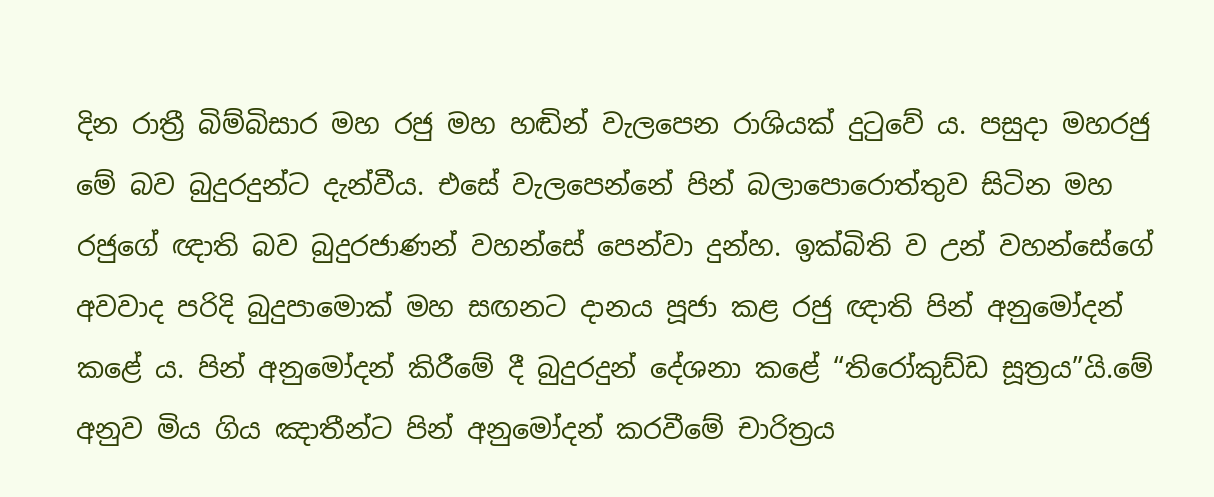දින රාත්‍රී බිම්බිසාර මහ රජු මහ හඬින් වැලපෙන රාශියක් දුටුවේ ය. පසුදා මහරජු මේ බව බුදුරදුන්ට දැන්වීය. එසේ වැලපෙන්නේ පින් බලාපොරොත්තුව සිටින මහ රජුගේ ඥාති බව බුදුරජාණන් වහන්සේ පෙන්වා දුන්හ. ඉක්බිති ව උන් වහන්සේගේ අවවාද පරිදි බුදුපාමොක් මහ සඟනට දානය පූජා කළ රජු ඥාති පින් අනුමෝදන් කළේ ය. පින් අනුමෝදන් කිරීමේ දී බුදුරදුන් දේශනා කළේ “තිරෝකුඩ්ඩ සූත්‍රය”යි.මේ අනුව මිය ගිය ඤාතීන්ට පින් අනුමෝදන් කරවීමේ චාරිත්‍රය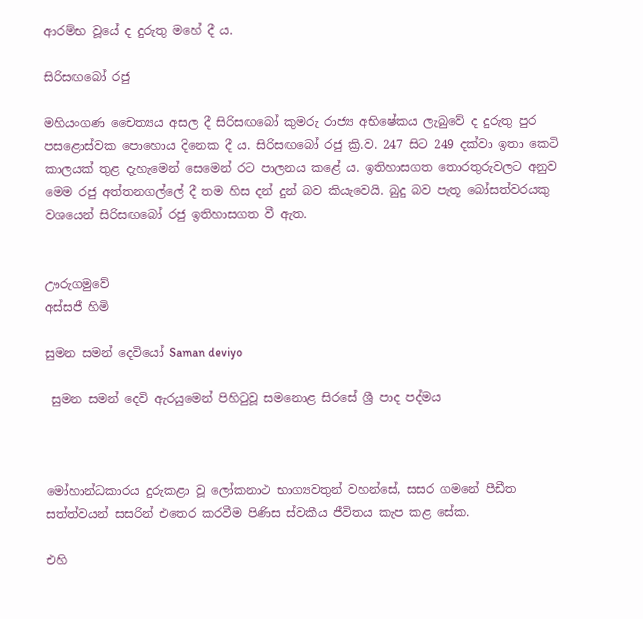ආරම්භ වූයේ ද දුරුතු මහේ දී ය.

සිරිසඟබෝ රජු

මහියංගණ චෛත්‍යය අසල දී සිරිසඟබෝ කුමරු රාජ්‍ය අභිෂේකය ලැබුවේ ද දුරුතු පුර පසළොස්වක පොහොය දිනෙක දී ය. සිරිසඟබෝ රජු ක්‍රි.ව. 247 සිට 249 දක්වා ඉතා කෙටි කාලයක් තුළ දැහැමෙන් සෙමෙන් රට පාලනය කළේ ය. ඉතිහාසගත තොරතුරුවලට අනුව මෙම රජු අත්තනගල්ලේ දී තම හිස දන් දුන් බව කියැවෙයි. බුදු බව පැතූ බෝසත්වරයකු වශයෙන් සිරිසඟබෝ රජු ඉතිහාසගත වී ඇත.


ඌරුගමුවේ
අස්සජී හිමි

සුමන සමන් දෙවියෝ Saman deviyo

 සුමන සමන් දෙවි ඇරයුමෙන් පිහිටුවූ සමනොළ සිරසේ ශ්‍රී පාද පද්මය



මෝහාන්ධකාරය දුරුකළා වූ ලෝකනාථ භාග්‍යවතුන් වහන්සේ, සසර ගමනේ පීඩීත සත්ත්වයන් සසරින් එතෙර කරවීම පිණිස ස්වකීය ජීවිතය කැප කළ සේක.

එහි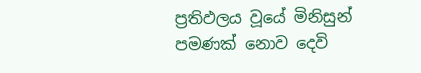ප්‍රතිඵලය වූයේ මිනිසුන් පමණක් නොව දෙවි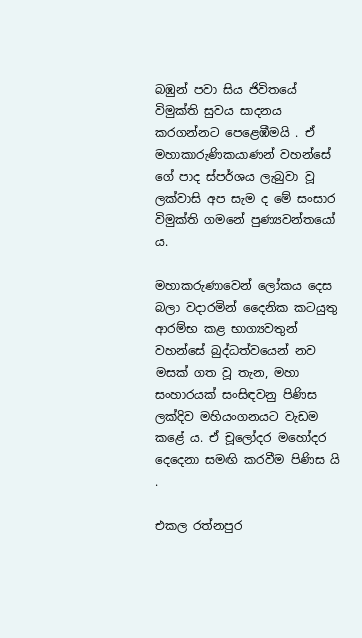බඹුන් පවා සිය ජිවිතයේ විමුක්ති සුවය සාදනය කරගන්නට පෙළෙඹීමයි . ඒ මහාකාරුණිකයාණන් වහන්සේ ගේ පාද ස්පර්ශය ලැබුවා වූ ලක්වාසි අප සැම ද මේ සංසාර විමුක්ති ගමනේ පුණ්‍යවන්තයෝ ය.

මහාකරුණාවෙන් ලෝකය දෙස බලා වදාරමින් දෛනික කටයුතු ආරම්භ කළ භාග්‍යවතුන් වහන්සේ බුද්ධත්වයෙන් නව මසක් ගත වූ තැන, මහා සංහාරයක් සංසිඳවනු පිණිස ලක්දිව මහියංගනයට වැඩම කළේ ය. ඒ චූලෝදර මහෝදර දෙදෙනා සමඟි කරවීම පිණිස යි .

එකල රත්නපුර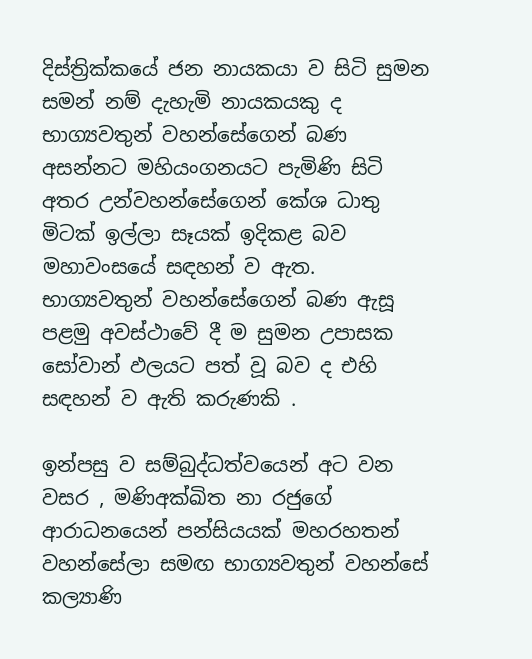දිස්ත්‍රික්කයේ ජන නායකයා ව සිටි සුමන සමන් නම් දැහැමි නායකයකු ද භාග්‍යවතුන් වහන්සේගෙන් බණ අසන්නට මහියංගනයට පැමිණි සිටි අතර උන්වහන්සේගෙන් කේශ ධාතු මිටක් ඉල්ලා සෑයක් ඉදිකළ බව මහාවංසයේ සඳහන් ව ඇත. භාග්‍යවතුන් වහන්සේගෙන් බණ ඇසූ පළමු අවස්ථාවේ දී ම සුමන උපාසක සෝවාන් ඵලයට පත් වූ බව ද එහි සඳහන් ව ඇති කරුණකි .

ඉන්පසු ව සම්බුද්ධත්වයෙන් අට වන වසර , මණිඅක්ඛිත නා රජුගේ ආරාධනයෙන් පන්සියයක් මහරහතන් වහන්සේලා සමඟ භාග්‍යවතුන් වහන්සේ කල්‍යාණි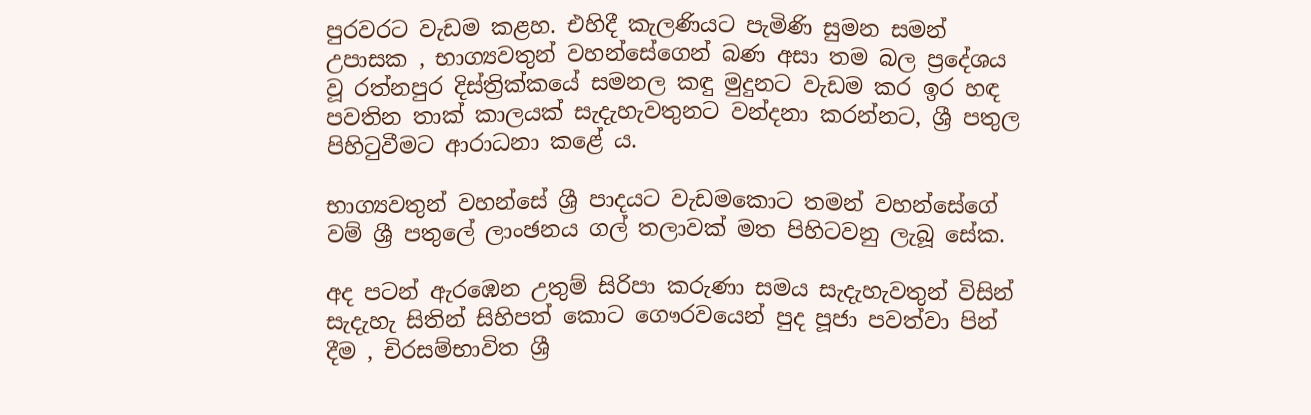පුරවරට වැඩම කළහ. එහිදී කැලණියට පැමිණි සුමන සමන් උපාසක , භාග්‍යවතුන් වහන්සේගෙන් බණ අසා තම බල ප්‍රදේශය වූ රත්නපුර දිස්ත්‍රික්කයේ සමනල කඳු මුදුනට වැඩම කර ඉර හඳ පවතින තාක් කාලයක් සැදැහැවතුනට වන්දනා කරන්නට, ශ්‍රී පතුල පිහිටුවීමට ආරාධනා කළේ ය.

භාග්‍යවතුන් වහන්සේ ශ්‍රී පාදයට වැඩමකොට තමන් වහන්සේගේ වම් ශ්‍රී පතුලේ ලාංඡනය ගල් තලාවක් මත පිහිටවනු ලැබූ සේක.

අද පටන් ඇරඹෙන උතුම් සිරිපා කරුණා සමය සැදැහැවතුන් විසින් සැදැහැ සිතින් සිහිපත් කොට ගෞරවයෙන් පුද පූජා පවත්වා පින් දීම , චිරසම්භාවිත ශ්‍රී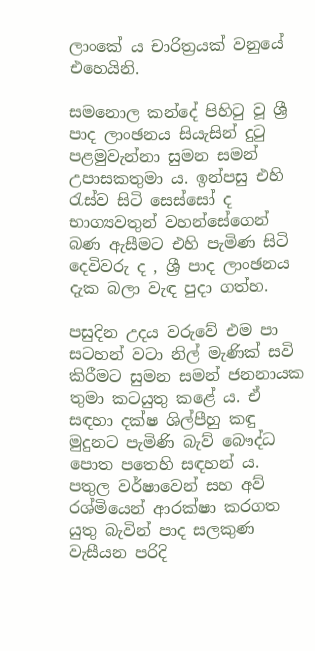ලාංකේ ය චාරිත්‍රයක් වනුයේ එහෙයිනි.

සමනොල කන්දේ පිහිටු වූ ශ්‍රී පාද ලාංඡනය සියැසින් දුටු පළමුවැන්නා සුමන සමන් උපාසකතුමා ය. ඉන්පසු එහි රැස්ව සිටි සෙස්සෝ ද භාග්‍යවතුන් වහන්සේගෙන් බණ ඇසීමට එහි පැමිණ සිටි දෙවිවරු ද , ශ්‍රී පාද ලාංඡනය දැක බලා වැඳ පුදා ගත්හ.

පසුදින උදය වරුවේ එම පා සටහන් වටා නිල් මැණික් සවි කිරීමට සුමන සමන් ජනනායක තුමා කටයුතු කළේ ය. ඒ සඳහා දක්ෂ ශිල්පීහු කඳු මුදුනට පැමිණි බැව් බෞද්ධ පොත පතෙහි සඳහන් ය. පතුල වර්ෂාවෙන් සහ අව් රශ්මියෙන් ආරක්ෂා කරගත යුතු බැවින් පාද සලකුණ වැසීයන පරිදි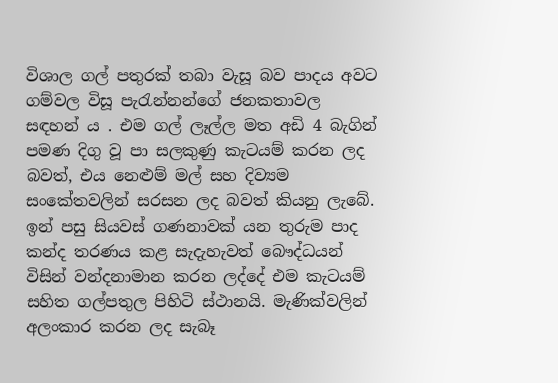විශාල ගල් පතුරක් තබා වැසූ බව පාදය අවට ගම්වල විසූ පැරැන්නන්ගේ ජනකතාවල සඳහන් ය . එම ගල් ලෑල්ල මත අඩි 4 බැගින් පමණ දිගු වූ පා සලකුණු කැටයම් කරන ලද බවත්, එය නෙළුම් මල් සහ දිව්‍යම සංකේතවලින් සරසන ලද බවත් කියනු ලැබේ. ඉන් පසු සියවස් ගණනාවක් යන තුරුම පාද කන්ද තරණය කළ සැදැහැවත් බෞද්ධයන් විසින් වන්දනාමාන කරන ලද්දේ එම කැටයම් සහිත ගල්පතුල පිහිටි ස්ථානයි. මැණික්වලින් අලංකාර කරන ලද සැබෑ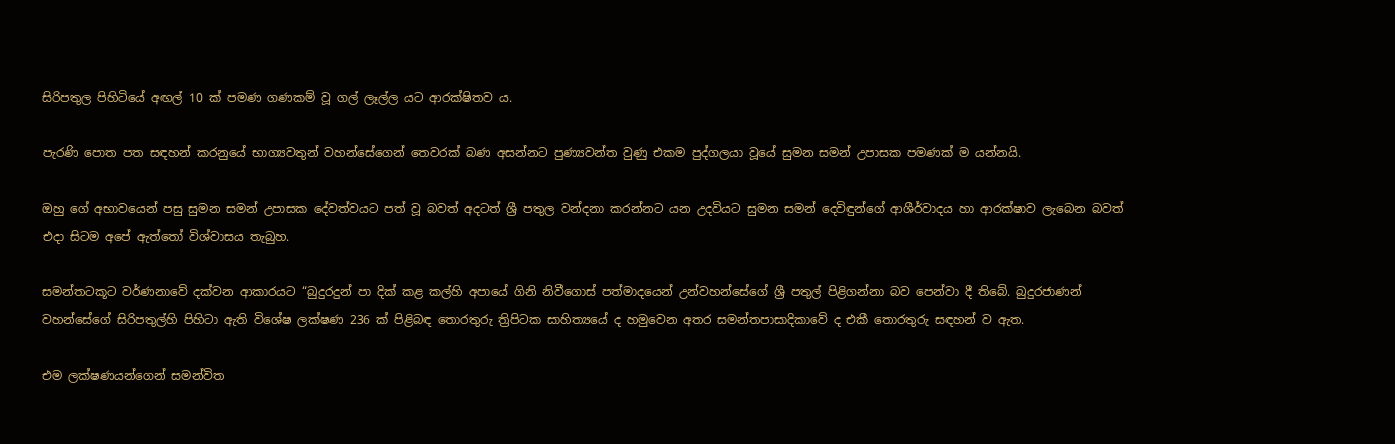සිරිපතුල පිහිටියේ අඟල් 10 ක් පමණ ගණකම් වූ ගල් ලෑල්ල යට ආරක්ෂිතව ය.

පැරණි පොත පත සඳහන් කරනුයේ භාග්‍යවතුන් වහන්සේගෙන් තෙවරක් බණ අසන්නට පුණ්‍යවන්ත වුණු එකම පුද්ගලයා වූයේ සුමන සමන් උපාසක පමණක් ම යන්නයි.

ඔහු ගේ අභාවයෙන් පසු සුමන සමන් උපාසක දේවත්වයට පත් වූ බවත් අදටත් ශ්‍රී පතුල වන්දනා කරන්නට යන උදවියට සුමන සමන් දෙවිඳුන්ගේ ආශීර්වාදය හා ආරක්ෂාව ලැබෙන බවත් එදා සිටම අපේ ඇත්තෝ විශ්වාසය තැබුහ.

සමන්තටකූට වර්ණනාවේ දක්වන ආකාරයට “බුදුරදුන් පා දික් කළ කල්හි අපායේ ගිනි නිවීගොස් පත්මාදයෙන් උන්වහන්සේගේ ශ්‍රී පතුල් පිළිගන්නා බව පෙන්වා දී තිබේ. බුදුරජාණන් වහන්සේගේ සිරිපතුල්හි පිහිටා ඇති විශේෂ ලක්ෂණ 236 ක් පිළිබඳ තොරතුරු ත්‍රිපිටක සාහිත්‍යයේ ද හමුවෙන අතර සමන්තපාසාදිකාවේ ද එකී තොරතුරු සඳහන් ව ඇත.

එම ලක්ෂණයන්ගෙන් සමන්විත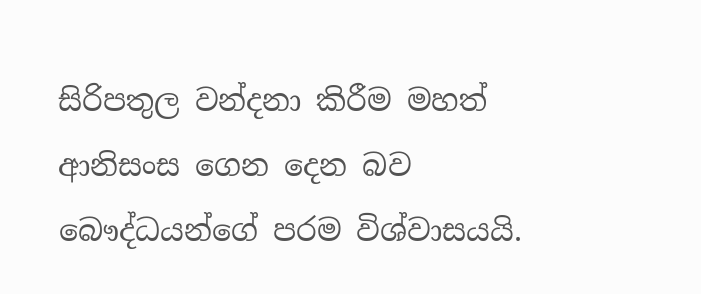සිරිපතුල වන්දනා කිරීම මහත් ආනිසංස ගෙන දෙන බව බෞද්ධයන්ගේ පරම විශ්වාසයයි.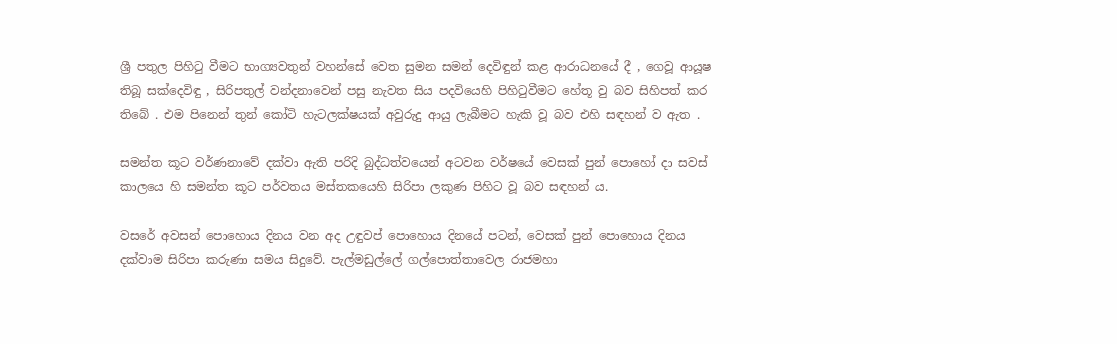ශ්‍රී පතුල පිහිටු වීමට භාග්‍යවතුන් වහන්සේ වෙත සුමන සමන් දෙවිඳුන් කළ ආරාධනයේ දී , ගෙවූ ආයූෂ තිබූ සක්දෙවිඳු , සිරිපතුල් වන්දනාවෙන් පසු නැවත සිය පදවියෙහි පිහිටුවීමට හේතූ වු බව සිහිපත් කර තිබේ . එම පිනෙන් තුන් කෝටි හැටලක්ෂයක් අවුරුදු ආයු ලැබීමට හැකි වූ බව එහි සඳහන් ව ඇත .

සමන්ත කූට වර්ණනාවේ දක්වා ඇති පරිදි බුද්ධත්වයෙන් අටවන වර්ෂයේ වෙසක් පුන් පොහෝ දා සවස් කාලයෙ හි සමන්ත කූට පර්වතය මස්තකයෙහි සිරිපා ලකුණ පිහිට වූ බව සඳහන් ය.

වසරේ අවසන් පොහොය දිනය වන අද උඳුවප් පොහොය දිනයේ පටන්, වෙසක් පුන් පොහොය දිනය දක්වාම සිරිපා කරුණා සමය සිදුවේ. පැල්මඩුල්ලේ ගල්පොත්තාවෙල රාජමහා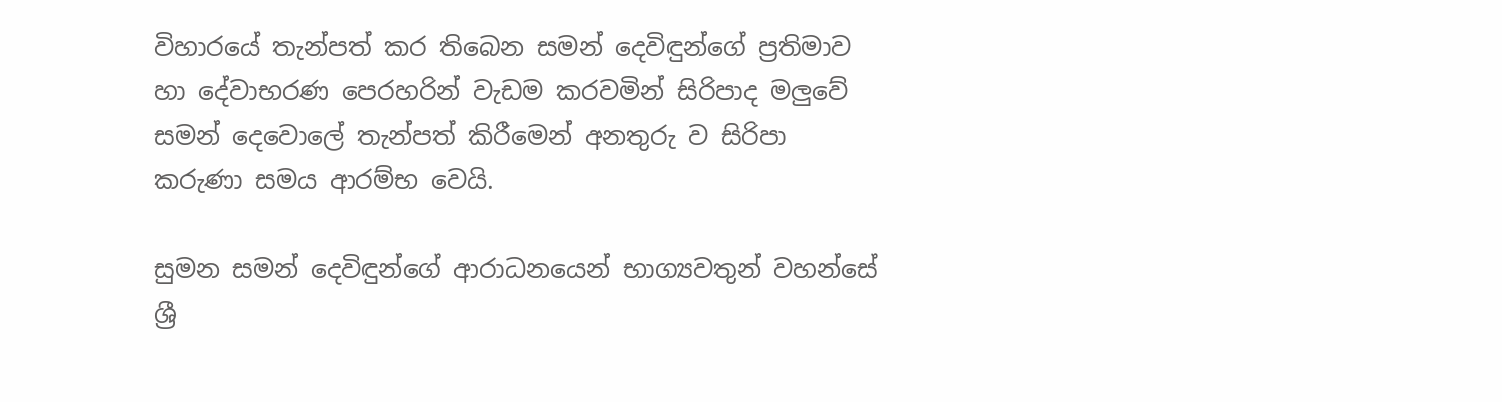විහාරයේ තැන්පත් කර තිබෙන සමන් දෙවිඳුන්ගේ ප්‍රතිමාව හා දේවාභරණ පෙරහරින් වැඩම කරවමින් සිරිපාද මලුවේ සමන් දෙවොලේ තැන්පත් කිරීමෙන් අනතුරු ව සිරිපා කරුණා සමය ආරම්භ වෙයි.

සුමන සමන් දෙවිඳුන්ගේ ආරාධනයෙන් භාග්‍යවතුන් වහන්සේ ශ්‍රී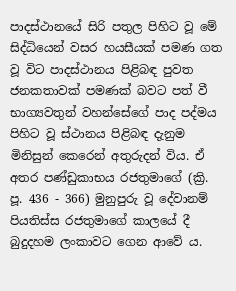පාදස්ථානයේ සිරි පතුල පිහිට වූ මේ සිද්ධියෙන් වසර හයසීයක් පමණ ගත වූ විට පාදස්ථානය පිළිබඳ පුවත ජනකතාවක් පමණක් බවට පත් වී භාග්‍යවතුන් වහන්සේගේ පාද පද්මය පිහිට වූ ස්ථානය පිළිබඳ දැනුම මිනිසුන් කෙරෙන් අතුරුදන් විය. ඒ අතර පණ්ඩුකාභය රජතුමාගේ (ක්‍රි. පූ. 436 - 366) මුනුපුරු වූ දේවානම් පියතිස්ස රජතුමාගේ කාලයේ දී බුදුදහම ලංකාවට ගෙන ආවේ ය.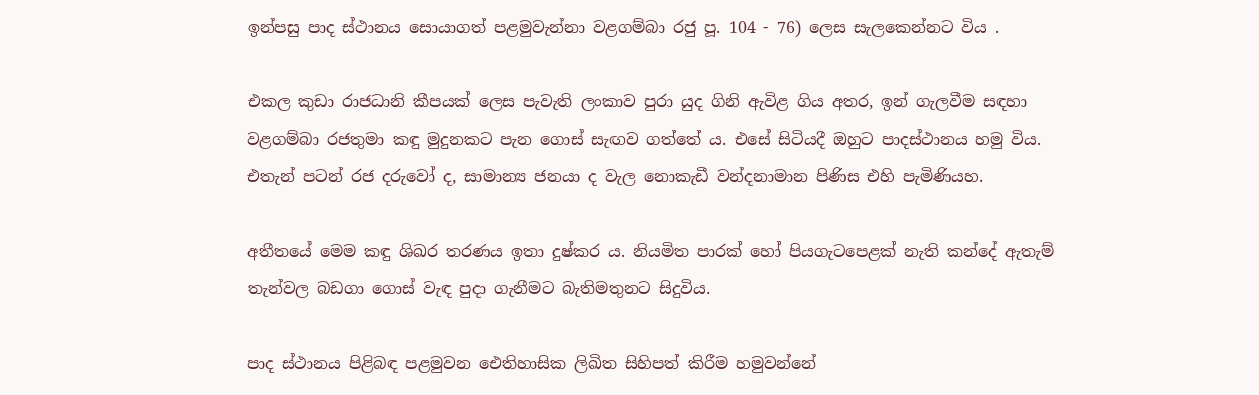ඉන්පසු පාද ස්ථානය සොයාගත් පළමුවැන්නා වළගම්බා රජු පූ. 104 - 76) ලෙස සැලකෙන්නට විය .

එකල කුඩා රාජධානි කීපයක් ලෙස පැවැති ලංකාව පුරා යුද ගිනි ඇවිළ ගිය අතර, ඉන් ගැලවීම සඳහා වළගම්බා රජතුමා කඳු මුදුනකට පැන ගොස් සැඟව ගත්තේ ය. එසේ සිටියදී ඔහුට පාදස්ථානය හමු විය. එතැන් පටන් රජ දරුවෝ ද, සාමාන්‍ය ජනයා ද වැල නොකැඩී වන්දනාමාන පිණිස එහි පැමිණියහ.

අතීතයේ මෙම කඳු ශිඛර තරණය ඉතා දුෂ්කර ය. නියමිත පාරක් හෝ පියගැටපෙළක් නැති කන්දේ ඇතැම් තැන්වල බඩගා ගොස් වැඳ පුදා ගැනීමට බැතිමතුනට සිදුවිය.

පාද ස්ථානය පිළිබඳ පළමුවන ඓතිහාසික ලිඛිත සිහිපත් කිරීම හමුවන්නේ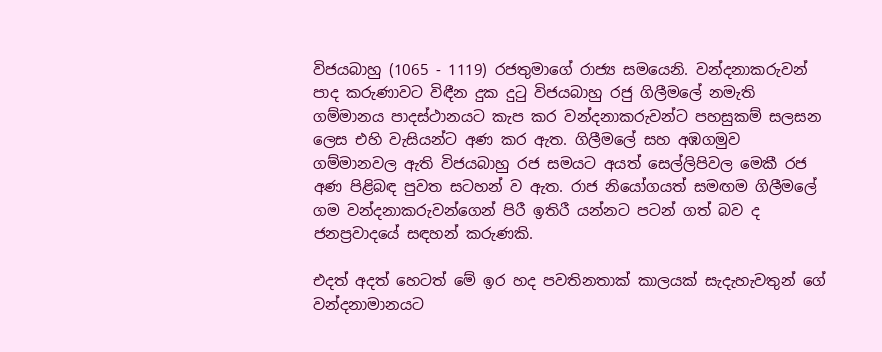විජයබාහු (1065 - 1119) රජතුමාගේ රාජ්‍ය සමයෙනි. වන්දනාකරුවන් පාද කරුණාවට විඳීන දුක දුටු විජයබාහු රජු ගිලීමලේ නමැති ගම්මානය පාදස්ථානයට කැප කර වන්දනාකරුවන්ට පහසුකම් සලසන ලෙස එහි වැසියන්ට අණ කර ඇත. ගිලීමලේ සහ අඹගමුව ගම්මානවල ඇති විජයබාහු රජ සමයට අයත් සෙල්ලිපිවල මෙකී රජ අණ පිළිබඳ පුවත සටහන් ව ඇත. රාජ නියෝගයත් සමඟම ගිලීමලේ ගම වන්දනාකරුවන්ගෙන් පිරී ඉතිරී යන්නට පටන් ගත් බව ද ජනප්‍රවාදයේ සඳහන් කරුණකි.

එදත් අදත් හෙටත් මේ ඉර හද පවතිනතාක් කාලයක් සැදැහැවතුන් ගේ වන්දනාමානයට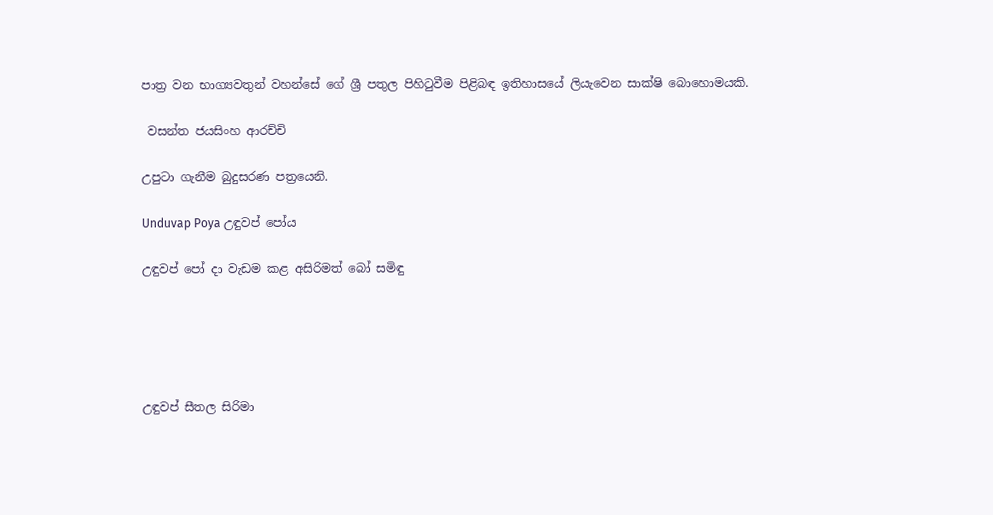පාත්‍ර වන භාග්‍යවතුන් වහන්සේ ගේ ශ්‍රී පතුල පිහිටුවීම පිළිබඳ ඉතිහාසයේ ලියැවෙන සාක්ෂි බොහොමයකි.

 වසන්ත ජයසිංහ ආරච්චි

උපුටා ගැනීම බුදුසරණ පත්‍රයෙනි.

Unduvap Poya උඳුවප් පෝය

උඳුවප් පෝ දා වැඩම කළ අසිරිමත් බෝ සමිඳු





උඳුවප් සීතල සිරිමා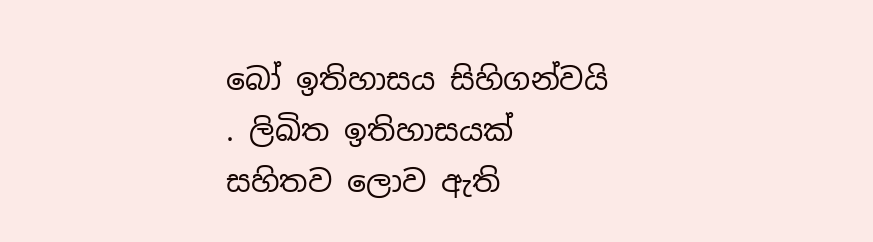බෝ ඉතිහාසය සිහිගන්වයි . ලිඛිත ඉතිහාසයක් සහිතව ලොව ඇති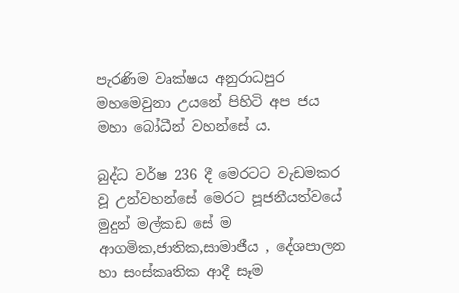පැරණිම වෘක්ෂය අනුරාධපුර මහ‍මෙවුනා උයනේ පිහිටි අප ජය මහා බෝධීන් වහන්සේ ය.

බුද්ධ වර්ෂ 236 දී මෙරටට වැඩමකර වූ උන්වහන්සේ මෙරට පූජනීයත්වයේ මුදුන් මල්කඩ සේ ම ආගමික,ජාතික,සාමාජීය , දේශපාලන හා සංස්කෘතික ආදී සෑම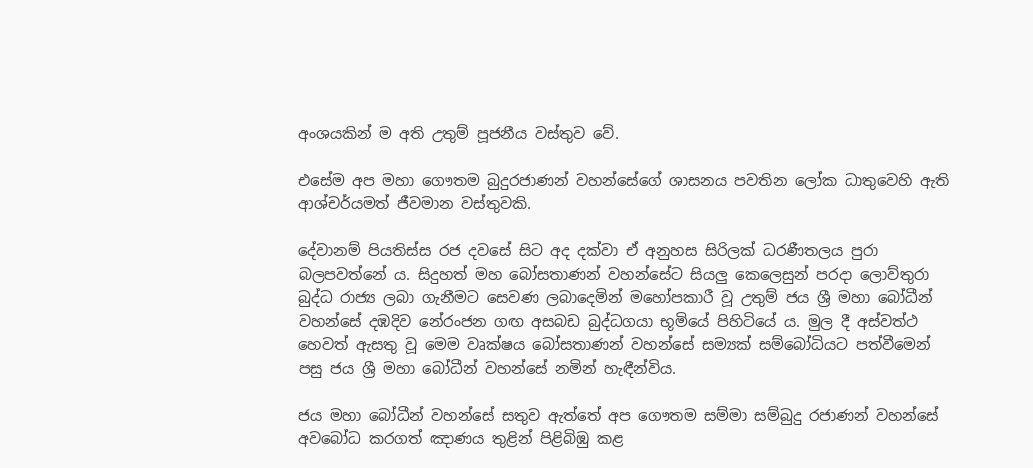අංශයකින් ම අති උතුම් පූජනීය වස්තුව වේ.

එසේම අප මහා ගෞතම බුදුරජාණන් වහන්සේගේ ශාසනය පවතින ලෝක ධාතුවෙහි ඇති ආශ්චර්යමත් ජීවමාන වස්තුවකි.

දේවානම් පියතිස්ස රජ දවසේ සිට අද දක්වා ඒ අනුහස සිරිලක් ධරණීතලය පුරා බලපවත්නේ ය. සිදුහත් මහ බෝසතාණන් වහන්සේට සියලු කෙලෙසුන් පරදා ලොව්තුරා බුද්ධ රාජ්‍ය ලබා ගැනීමට සෙවණ ලබාදෙමින් මහෝපකාරී වූ උතුම් ජය ශ්‍රී මහා බෝධීන් වහන්සේ දඹදිව නේරංජන ගඟ අසබඩ බුද්ධගයා භූමියේ පිහිටියේ ය. මුල දී අස්වත්ථ හෙවත් ඇසතු වූ මෙම වෘක්ෂය බෝසතාණන් වහන්සේ සම්‍යක් සම්බෝධියට පත්වීමෙන් පසු ජය ශ්‍රී මහා බෝධීන් වහන්සේ නමින් හැඳීන්විය.

ජය මහා බෝධීන් වහන්සේ සතුව ඇත්තේ අප ගෞතම සම්මා සම්බුදු රජාණන් වහන්සේ අවබෝධ කරගත් ඤාණය තුළින් පිළිබිඹු කළ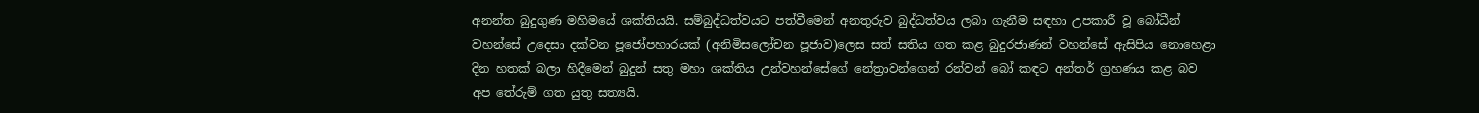අනන්ත බුදුගුණ මහිමයේ ශක්තියයි. සම්බුද්ධත්වයට පත්වීමෙන් අනතුරුව බුද්ධත්වය ලබා ගැනීම සඳහා උපකාරී වූ බෝධීන් වහන්සේ උදෙසා දක්වන පූජෝපහාරයක් (අනිමිසලෝචන පූජාව)ලෙස සත් සතිය ගත කළ බුදුරජාණන් වහන්සේ ඇසිපිය නොහෙළා දින හතක් බලා හිදීමෙන් බුදුන් සතු මහා ශක්තිය උන්වහන්සේගේ නේත්‍රාවන්ගෙන් රන්වන් බෝ කඳට අන්තර් ග්‍රහණය කළ බව අප තේරුම් ගත යුතු සත්‍යයි.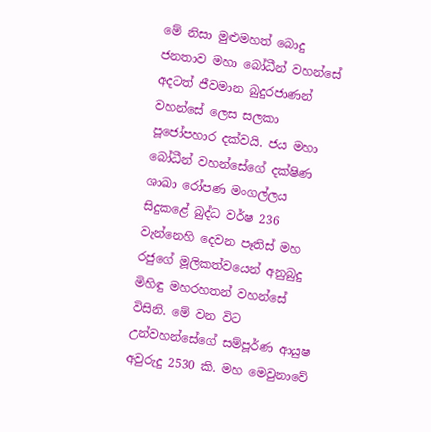මේ නිසා මුළුමහත් බොදු ජනතාව මහා බෝධීන් වහන්සේ අදටත් ජීවමාන බුදුරජාණන් වහන්සේ ලෙස සලකා පූජෝපහාර දක්වයි. ජය මහා බෝධීන් වහන්සේගේ දක්ෂිණ ශාඛා රෝපණ මංගල්ලය සිදුකළේ බුද්ධ වර්ෂ 236 වැන්නෙහි දෙවන පෑතිස් මහ රජුගේ මූලිකත්වයෙන් අනුබුදු මිහිඳු මහරහතන් වහන්සේ විසිනි. මේ වන විට උන්වහන්සේගේ සම්පූර්ණ ආයුෂ අවුරුදු 2530 කි. මහ මෙවුනාවේ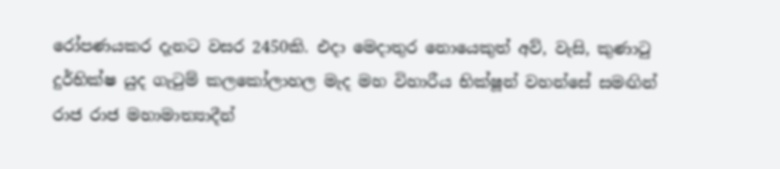රෝපණයකර දැනට වසර 2450කි. එදා මෙදාතුර නොයෙකුත් අව්, වැසි, කුණාටු දුර්භික්ෂ යුද ගැටුම් කලකෝලාහල මැද මහ විහාරීය භික්ෂූන් වහන්සේ සමඟින් රාජ රාජ මහාමාත්‍යාදීන්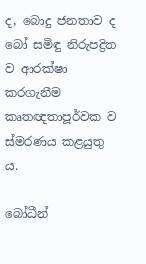ද, බොදු ජනතාව ද බෝ සමිඳු නිරුපද්‍රිත ව ආරක්ෂා කරගැනීම කෘතඥතාපූර්වක ව ස්මරණය කළයුතු ය.

බෝධීන්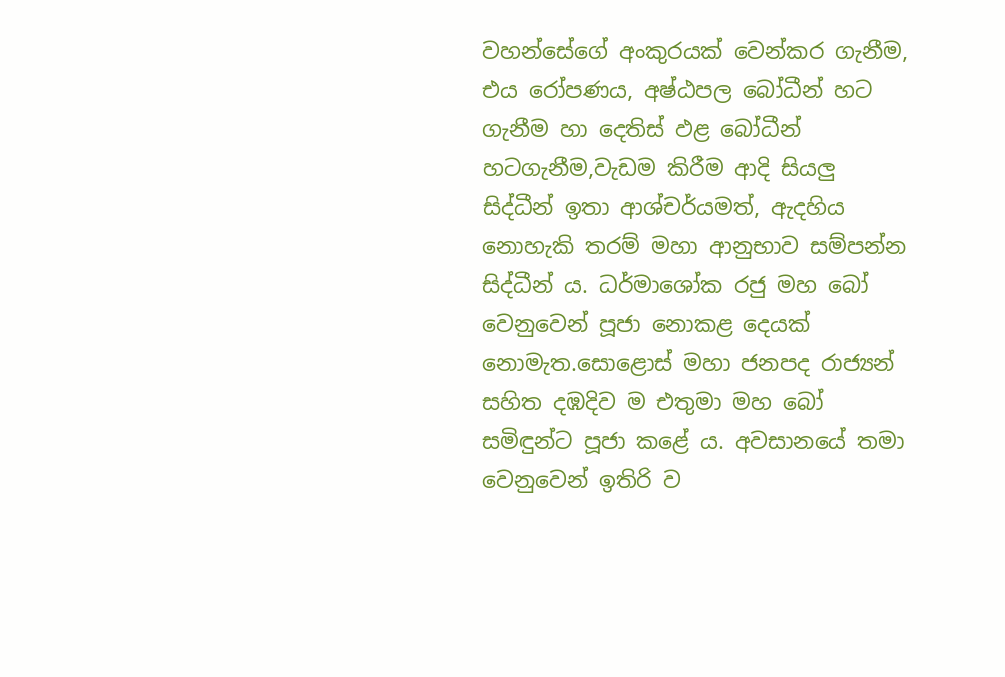වහන්සේගේ අංකුරයක් වෙන්කර ගැනීම, එය රෝපණය, අෂ්ඨපල බෝධීන් හට ගැනීම හා දෙතිස් ඵළ බෝධීන් හටගැනීම,වැඩම කිරීම ආදි සියලු සිද්ධීන් ඉතා ආශ්චර්යමත්, ඇදහිය නොහැකි තරම් මහා ආනුභාව සම්පන්න සිද්ධීන් ය. ධර්මාශෝක රජු මහ බෝ වෙනුවෙන් පූජා නොකළ දෙයක් නොමැත.සොළොස් මහා ජනපද රාජ්‍යන් සහිත දඹදිව ම එතුමා මහ බෝ සමිඳුන්ට පූජා කළේ ය. අවසානයේ තමා වෙනුවෙන් ඉතිරි ව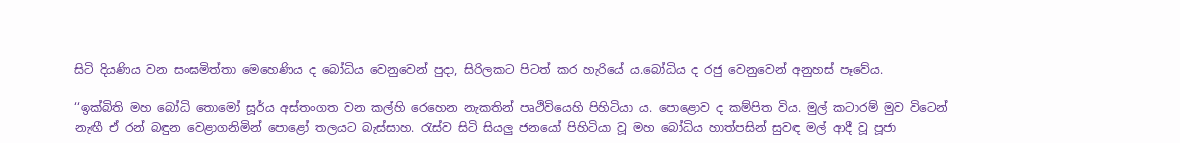සිටි දියණිය වන සංඝමිත්තා මෙහෙණිය ද බෝධිය වෙනුවෙන් පුදා, සිරිලකට පිටත් කර හැරියේ ය.බෝධිය ද රජු වෙනුවෙන් අනුහස් පෑවේය.

‘‘ඉක්බිති මහ බෝධි තොමෝ සූර්ය අස්තංගත වන කල්හි රෙහෙන නැකතින් පෘථිවියෙහි පිහිටියා ය. පොළොව ද කම්පිත විය. මුල් කටාරම් මුව විටෙන් නැඟී ඒ රන් බඳුන වෙළාගනිමින් පොළෝ තලයට බැස්සාහ. රැස්ව සිටි සියලු ජනයෝ පිහිටියා වූ මහ බෝධිය හාත්පසින් සුවඳ මල් ආදී වූ පූජා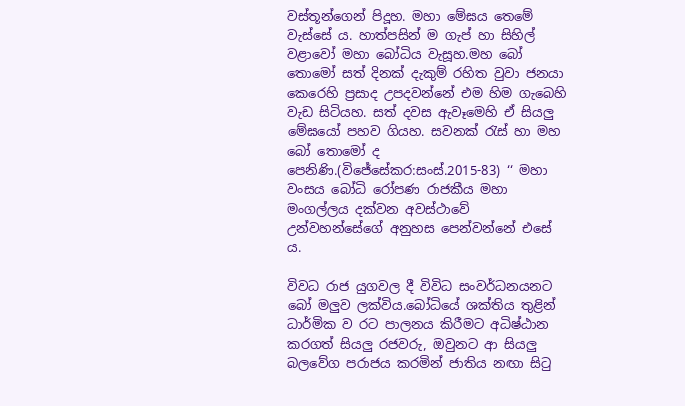වස්තූන්ගෙන් පිදූහ. මහා මේඝය තෙමේ වැස්සේ ය. හාත්පසින් ම ගැප් හා සිහිල් වළාවෝ මහා ‍බෝධිය වැසූහ.මහ බෝ තොමෝ සත් දිනක් දැකුම් රහිත වුවා ජනයා කෙරෙහි ප්‍රසාද උපදවන්නේ එම හිම ගැබෙහි වැඩ සිටියහ. සත් දවස ඇවෑමෙහි ඒ සියලු මේඝයෝ පහව ගියහ. සවනක් රැස් හා මහ බෝ තොමෝ ද පෙනිණි.(විජේසේකර:සංස්.2015-83) ‘‘ මහා වංසය බෝධි රෝපණ රාජකීය මහා මංගල්ලය දක්වන අවස්ථාවේ උන්වහන්සේගේ අනුහස පෙන්වන්නේ එසේ ය.

විවධ රාජ යුගවල දී විවිධ සංවර්ධනයනට බෝ මලුව ලක්විය.බෝධියේ ශක්තිය තුළින් ධාර්මික ව රට පාලනය කිරීමට අධිෂ්ඨාන කරගත් සියලු රජවරු, ඔවුනට ආ සියලු බලවේග පරාජය කරමින් ජාතිය නඟා සිටු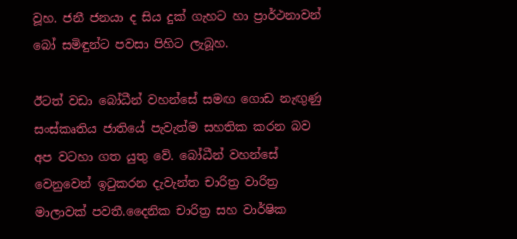වූහ. ජනී ජනයා ද සිය දුක් ගැහට හා ප්‍රාර්ථනාවන් බෝ සමිඳුන්ට පවසා පිහිට ලැබූහ.

ඊටත් වඩා බෝධීන් වහන්සේ සමඟ ගොඩ නැඟුණු සංස්කෘතිය ජාතියේ පැවැත්ම සහතික කරන බව අප වටහා ගත යුතු වේ. බෝධීන් වහන්සේ වෙනුවෙන් ඉටුකරන දැවැන්ත චාරිත්‍ර වාරිත්‍ර මාලාවක් පවතී.දෛනික චාරිත්‍ර සහ වාර්ෂික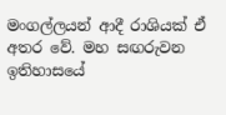මංගල්ලයන් ආදී රාශියක් ඒ අතර වේ. මහ සඟරුවන ඉතිහාසයේ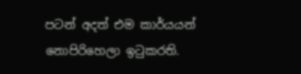පටන් අදත් එම කාර්යයන් නොපිරිහෙලා ඉටුකරති.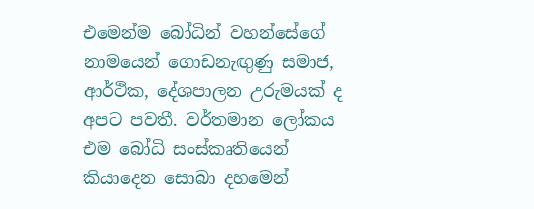එමෙන්ම බෝධින් වහන්සේගේ නාමයෙන් ගොඩනැඟුණු සමාජ, ආර්ථික, දේශපාලන උරුමයක් ද අපට පවතී. වර්තමාන ලෝකය එම බෝධි සංස්කෘතියෙන් කියාදෙන සොබා දහමෙන්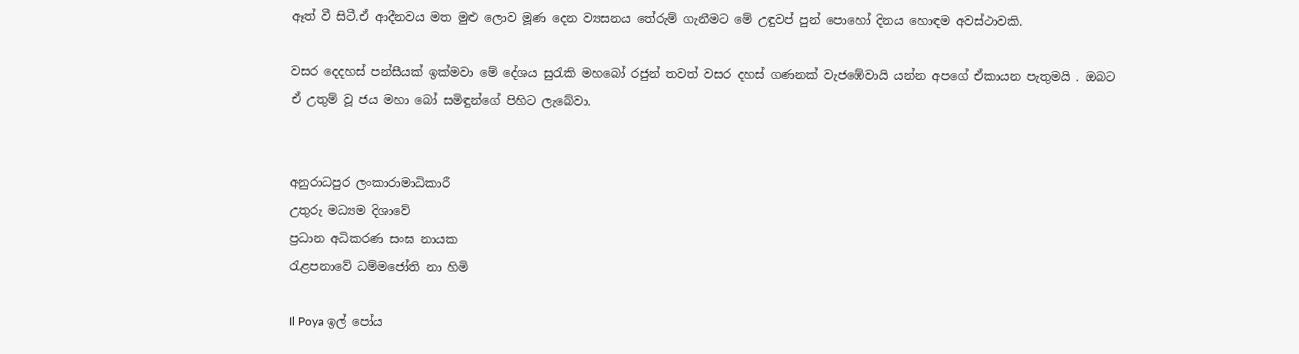ඈත් වී සිටී.ඒ ආදීනවය මත මුළු ලොව මූණ දෙන ව්‍යසනය තේරුම් ගැනීමට මේ උඳුවප් පුන් පොහෝ දිනය හොඳම අවස්ථාවකි.

වසර දෙදහස් පන්සීයක් ඉක්මවා මේ දේශය සුරැකි මහබෝ රජුන් තවත් වසර දහස් ගණනක් වැජඹේවායි යන්න අපගේ ඒකායන පැතුමයි . ඔබට ඒ උතුම් වූ ජය මහා බෝ සමිඳුන්ගේ පිහිට ලැබේවා.


අනුරාධපුර ලංකාරාමාධිකාරී
උතුරු මධ්‍යම දිශාවේ
ප්‍රධාන අධිකරණ සංඝ නායක
රැළපනාවේ ධම්මජෝති නා හිමි

Il Poya ඉල් පෝය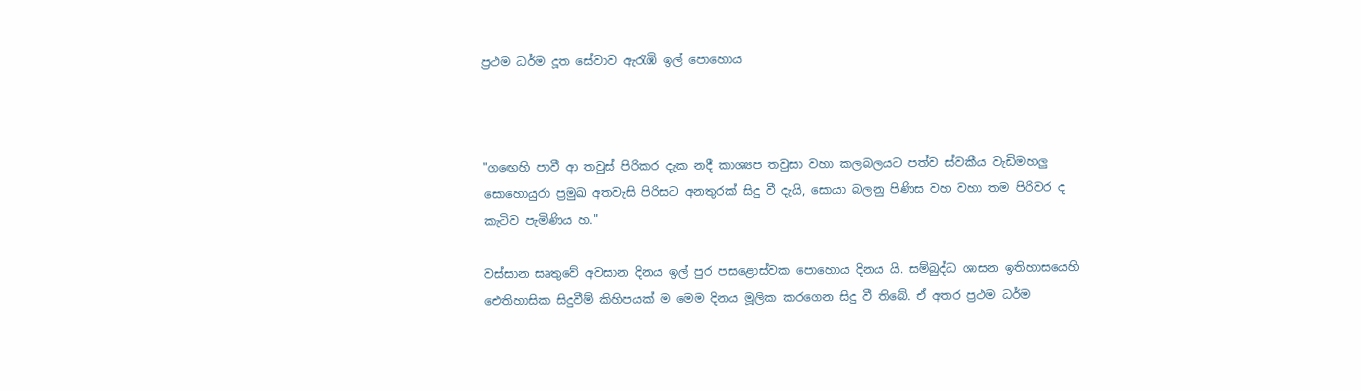ප්‍රථම ධර්ම දූත සේවාව ඇරැඹි ඉල් පොහොය



"ගඟෙහි පාවී ආ තවුස් පිරිකර දැක නදී කාශ්‍යප තවුසා වහා කලබලයට පත්ව ස්වකීය වැඩිමහලු සොහොයුරා ප්‍රමුඛ අතවැසි පිරිසට අනතුරක් සිදු වී දැයි, සොයා බලනු පිණිස වහ වහා තම පිරිවර ද කැටිව පැමිණිය හ."

වස්සාන සෘතුවේ අවසාන දිනය ඉල් පුර පසළොස්වක පොහොය දිනය යි. සම්බුද්ධ ශාසන ඉතිහාසයෙහි ඓතිහාසික සිදුවීම් කිහිපයක් ම මෙම දිනය මූලික කරගෙන සිදු වී තිබේ. ඒ අතර ප්‍රථම ධර්ම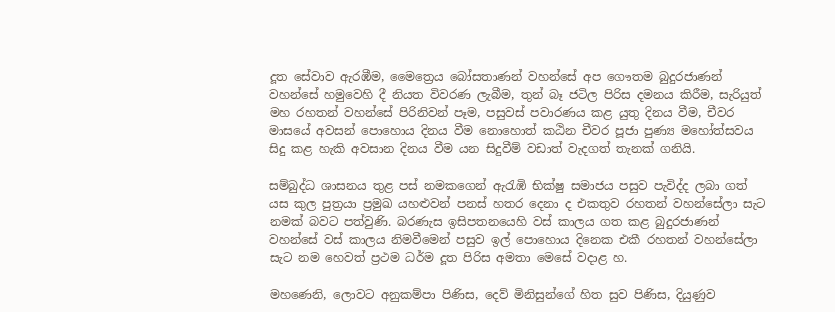දූත සේවාව ඇරඹීම, මෛත්‍රෙය බෝසතාණන් වහන්සේ අප ගෞතම බුදුරජාණන් වහන්සේ හමුවෙහි දී නියත විවරණ ලැබීම, තුන් බෑ ජටිල පිරිස දමනය කිරීම, සැරියුත් මහ රහතන් වහන්සේ පිරිනිවන් පෑම, පසුවස් පවාරණය කළ යුතු දිනය වීම, චීවර මාසයේ අවසන් පොහොය දිනය වීම නොහොත් කඨින චීවර පූජා පුණ්‍ය මහෝත්සවය සිදු කළ හැකි අවසාන දිනය වීම යන සිදුවීම් වඩාත් වැදගත් තැනක් ගනියි.

සම්බුද්ධ ශාසනය තුළ පස් නමකගෙන් ඇරැඹි භික්ෂු සමාජය පසුව පැවිද්ද ලබා ගත් යස කුල පුත්‍රයා ප්‍රමුඛ යහළුවන් පනස් හතර දෙනා ද එකතුව රහතන් වහන්සේලා සැට නමක් බවට පත්වුණි. බරණැස ඉසිපතනයෙහි වස් කාලය ගත කළ බුදුරජාණන් වහන්සේ වස් කාලය නිමවීමෙන් පසුව ඉල් පොහොය දිනෙක එකී රහතන් වහන්සේලා සැට නම හෙවත් ප්‍රථම ධර්ම දූත පිරිස අමතා මෙසේ වදාළ හ.

මහණෙනි, ලොවට අනුකම්පා පිණිස, දෙව් මිනිසුන්ගේ හිත සුව පිණිස, දියුණුව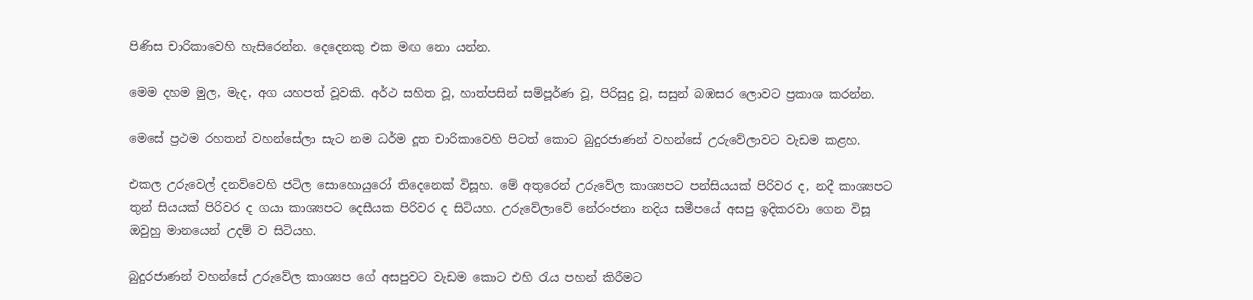පිණිස චාරිකාවෙහි හැසිරෙන්න. දෙදෙනකු එක මඟ නො යන්න.

මෙම දහම මුල, මැද, අග යහපත් වූවකි. අර්ථ සහිත වූ, හාත්පසින් සම්පූර්ණ වූ, පිරිසුදු වූ, සසුන් බඹසර ලොවට ප්‍රකාශ කරන්න.

මෙසේ ප්‍රථම රහතන් වහන්සේලා සැට නම ධර්ම දූත චාරිකාවෙහි පිටත් කොට බුදුරජාණන් වහන්සේ උරුවේලාවට වැඩම කළහ.

එකල උරුවෙල් දනව්වෙහි ජටිල සොහොයුරෝ තිදෙනෙක් විසූහ. මේ අතුරෙන් උරුවේල කාශ්‍යපට පන්සියයක් පිරිවර ද, නදී කාශ්‍යපට තුන් සියයක් පිරිවර ද ගයා කාශ්‍යපට දෙසීයක පිරිවර ද සිටියහ. උරුවේලාවේ නේරංජනා නදිය සමීපයේ අසපු ඉදිකරවා ගෙන විසූ ඔවුහු මානයෙන් උදම් ව සිටියහ.

බුදුරජාණන් වහන්සේ උරුවේල කාශ්‍යප ගේ අසපුවට වැඩම කොට එහි රැය පහන් කිරීමට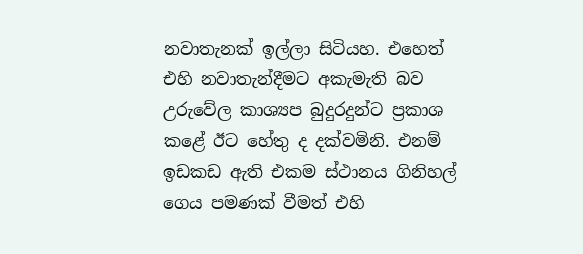නවාතැනක් ඉල්ලා සිටියහ. එහෙත් එහි නවාතැන්දීමට අකැමැති බව උරුවේල කාශ්‍යප බුදුරදුන්ට ප්‍රකාශ කළේ ඊට හේතු ද දක්වමිනි. එනම් ඉඩකඩ ඇති එකම ස්ථානය ගිනිහල් ගෙය පමණක් වීමත් එහි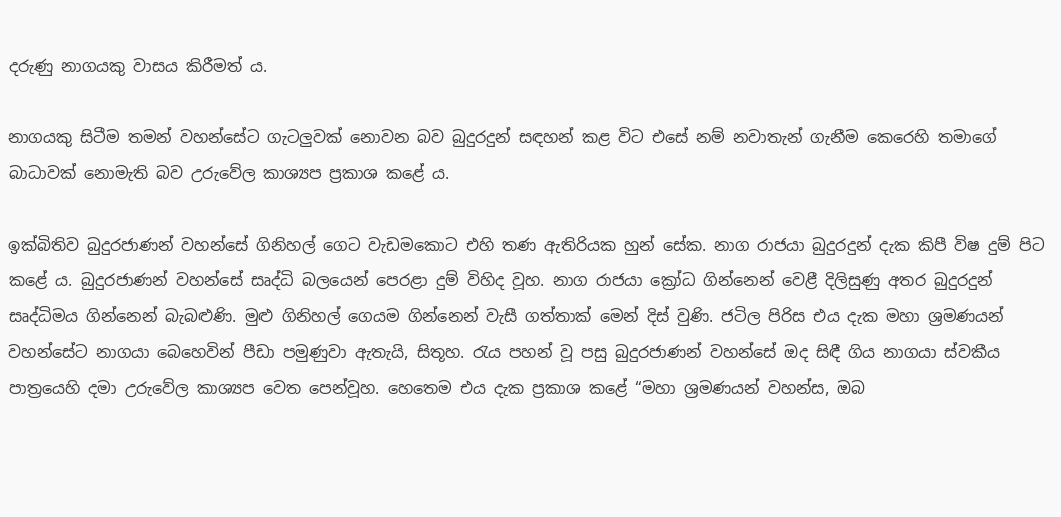දරුණු නාගයකු වාසය කිරීමත් ය.

නාගයකු සිටීම තමන් වහන්සේට ගැටලුවක් නොවන බව බුදුරදුන් සඳහන් කළ විට එසේ නම් නවාතැන් ගැනීම කෙරෙහි තමාගේ බාධාවක් නොමැති බව උරුවේල කාශ්‍යප ප්‍රකාශ කළේ ය.

ඉක්බිතිව බුදුරජාණන් වහන්සේ ගිනිහල් ගෙට වැඩමකොට එහි තණ ඇතිරියක හුන් සේක. නාග රාජයා බුදුරදුන් දැක කිපී විෂ දුම් පිට කළේ ය. බුදුරජාණන් වහන්සේ සෘද්ධි බලයෙන් පෙරළා දුම් විහිද වූහ. නාග රාජයා ක්‍රෝධ ගින්නෙන් වෙළී දිලිසුණු අතර බුදුරදුන් සෘද්ධිමය ගින්නෙන් බැබළුණි. මුළු ගිනිහල් ගෙයම ගින්නෙන් වැසී ගත්තාක් මෙන් දිස් වුණි. ජටිල පිරිස එය දැක මහා ශ්‍රමණයන් වහන්සේට නාගයා බෙහෙවින් පීඩා පමුණුවා ඇතැයි, සිතූහ. රැය පහන් වූ පසු බුදුරජාණන් වහන්සේ ඔද සිඳී ගිය නාගයා ස්වකීය පාත්‍රයෙහි දමා උරුවේල කාශ්‍යප වෙත පෙන්වූහ. හෙතෙම එය දැක ප්‍රකාශ කළේ “මහා ශ්‍රමණයන් වහන්ස, ඔබ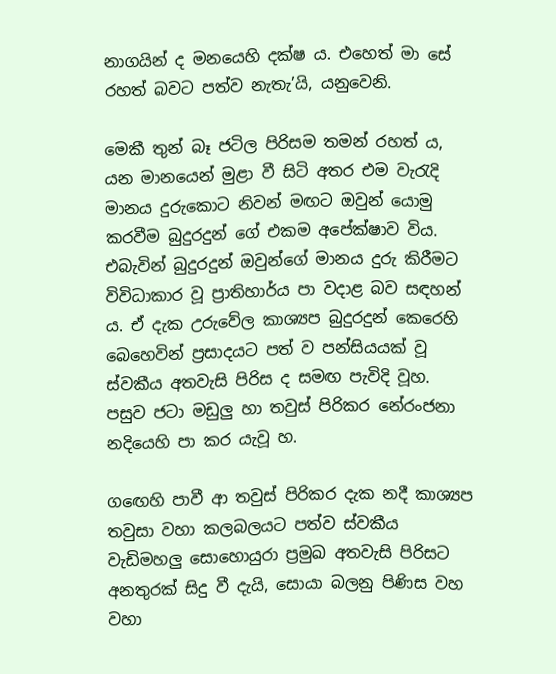නාගයින් ද මනයෙහි දක්ෂ ය. එහෙත් මා සේ රහත් බවට පත්ව නැතැ’යි, යනුවෙනි.

මෙකී තුන් බෑ ජටිල පිරිසම තමන් රහත් ය, යන මානයෙන් මුළා වී සිටි අතර එම වැරැදි මානය දුරුකොට නිවන් මඟට ඔවුන් යොමු කරවීම බුදුරදුන් ගේ එකම අපේක්ෂාව විය. එබැවින් බුදුරදුන් ඔවුන්ගේ මානය දුරු කිරීමට විවිධාකාර වූ ප්‍රාතිහාර්ය පා වදාළ බව සඳහන් ය. ඒ දැක උරුවේල කාශ්‍යප බුදුරදුන් කෙරෙහි බෙහෙවින් ප්‍රසාදයට පත් ව පන්සියයක් වූ ස්වකීය අතවැසි පිරිස ද සමඟ පැවිදි වූහ. පසුව ජටා මඩුලු හා තවුස් පිරිකර නේරංජනා නදියෙහි පා කර යැවූ හ.

ගඟෙහි පාවී ආ තවුස් පිරිකර දැක නදී කාශ්‍යප තවුසා වහා කලබලයට පත්ව ස්වකීය වැඩිමහලු සොහොයුරා ප්‍රමුඛ අතවැසි පිරිසට අනතුරක් සිදු වී දැයි, සොයා බලනු පිණිස වහ වහා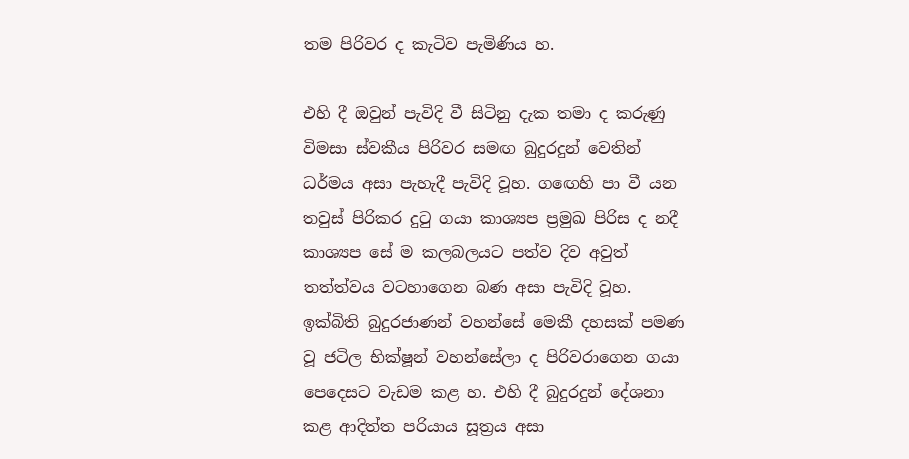තම පිරිවර ද කැටිව පැමිණිය හ.

එහි දී ඔවුන් පැවිදි වී සිටිනු දැක තමා ද කරුණු විමසා ස්වකීය පිරිවර සමඟ බුදුරදුන් වෙතින් ධර්මය අසා පැහැදී පැවිදි වූහ. ගඟෙහි පා වී යන තවුස් පිරිකර දුටු ගයා කාශ්‍යප ප්‍රමුඛ පිරිස ද නදී කාශ්‍යප සේ ම කලබලයට පත්ව දිව අවුත් තත්ත්වය වටහාගෙන බණ අසා පැවිදි වූහ. ඉක්බිති බුදුරජාණන් වහන්සේ මෙකී දහසක් පමණ වූ ජටිල භික්ෂූන් වහන්සේලා ද පිරිවරාගෙන ගයා පෙදෙසට වැඩම කළ හ. එහි දී බුදුරදුන් දේශනා කළ ආදිත්ත පරියාය සූත්‍රය අසා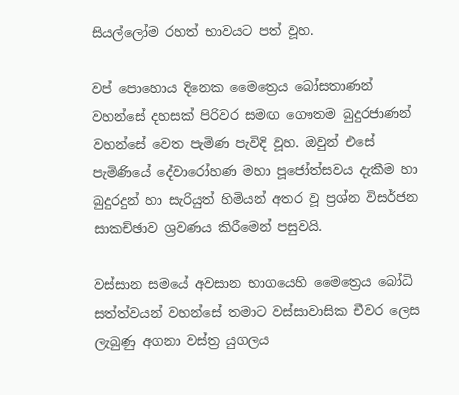සියල්ලෝම රහත් භාවයට පත් වූහ.

වප් පොහොය දිනෙක මෛත්‍රෙය බෝසතාණන් වහන්සේ දහසක් පිරිවර සමඟ ගෞතම බුදුරජාණන් වහන්සේ වෙත පැමිණ පැවිදි වූහ. ඔවුන් එසේ පැමිණියේ දේවාරෝහණ මහා පූජෝත්සවය දැකීම හා බුදුරදුන් හා සැරියුත් හිමියන් අතර වූ ප්‍රශ්න විසර්ජන සාකච්ඡාව ශ්‍රවණය කිරීමෙන් පසුවයි.

වස්සාන සමයේ අවසාන භාගයෙහි මෛත්‍රෙය බෝධි සත්ත්වයන් වහන්සේ තමාට වස්සාවාසික චීවර ලෙස ලැබුණු අගනා වස්ත්‍ර යුගලය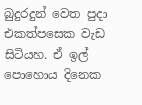බුදුරදුන් වෙත පුදා එකත්පසෙක වැඩ සිටියහ. ඒ ඉල් පොහොය දිනෙක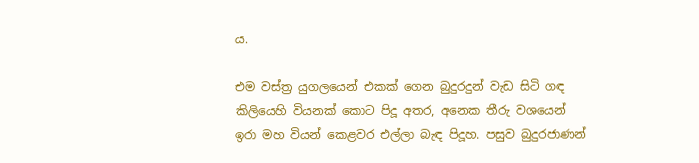ය.

එම වස්ත්‍ර යුගලයෙන් එකක් ගෙන බුදුරදුන් වැඩ සිටි ගඳ කිලියෙහි වියනක් කොට පිදූ අතර, අනෙක තීරු වශයෙන් ඉරා මහ වියන් කෙළවර එල්ලා බැඳ පිදූහ. පසුව බුදුරජාණන්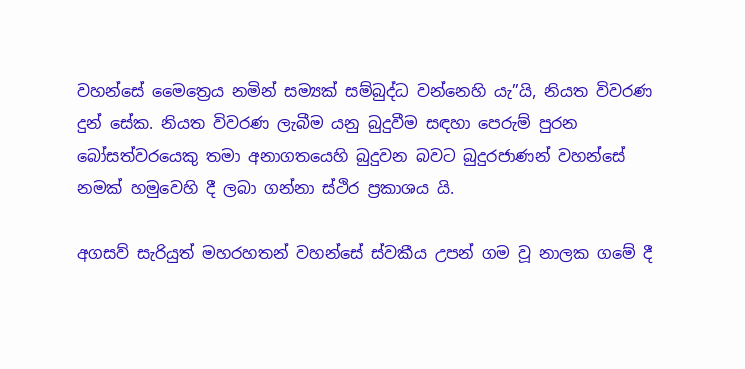වහන්සේ මෛත්‍රෙය නමින් සම්‍යක් සම්බුද්ධ වන්නෙහි යැ”යි, නියත විවරණ දුන් සේක. නියත විවරණ ලැබීම යනු බුදුවීම සඳහා පෙරුම් පුරන බෝසත්වරයෙකු තමා අනාගතයෙහි බුදුවන බවට බුදුරජාණන් වහන්සේ නමක් හමුවෙහි දී ලබා ගන්නා ස්ථිර ප්‍රකාශය යි.

අගසව් සැරියුත් මහරහතන් වහන්සේ ස්වකීය උපන් ගම වූ නාලක ගමේ දී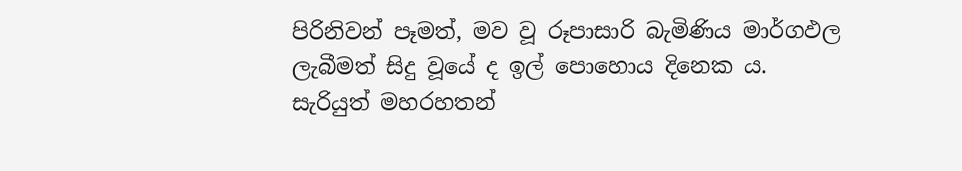පිරිනිවන් පෑමත්, මව වූ රූපාසාරි බැමිණිය මාර්ගඵල ලැබීමත් සිදු වූයේ ද ඉල් පොහොය දිනෙක ය. සැරියුත් මහරහතන්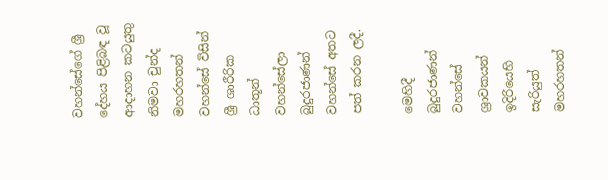වහන්සේගේ ශ්‍රී දේහය පිළිබඳ වූ ආදාහන කටයුතු නිමවා චුන්ද මහරහතන් වහන්සේ විසින් ශ්‍රී ශාරීරික ධාතූන් වහන්සේලා බුදුරජාණන් වහන්සේ අතට පත් කරන ලදී.

මෙහිදී බුදුරජාණන් වහන්සේ ශ්‍රාවකයන් ඉදිරියෙහි සැරියුත් මහරහතන්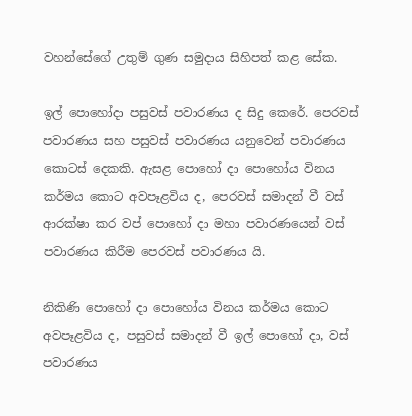වහන්සේගේ උතුම් ගුණ සමුදාය සිහිපත් කළ සේක.

ඉල් පොහෝදා පසුවස් පවාරණය ද සිදු කෙරේ. පෙරවස් පවාරණය සහ පසුවස් පවාරණය යනුවෙන් පවාරණය කොටස් දෙකකි. ඇසළ පොහෝ දා පොහෝය විනය කර්මය කොට අවපෑළවිය ද, පෙරවස් සමාදන් වී වස් ආරක්ෂා කර වප් පොහෝ දා මහා පවාරණයෙන් වස් පවාරණය කිරීම පෙරවස් පවාරණය යි.

නිකිණි පොහෝ දා පොහෝය විනය කර්මය කොට අවපෑළවිය ද, පසුවස් සමාදන් වී ඉල් පොහෝ දා, වස් පවාරණය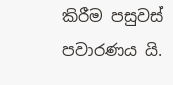කිරීම පසුවස් පවාරණය යි.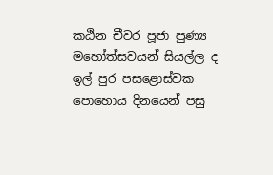කඨින චීවර පූජා පුණ්‍ය මහෝත්සවයන් සියල්ල ද ඉල් පුර පසළොස්වක පොහොය දිනයෙන් පසු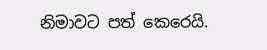නිමාවට පත් කෙරෙයි.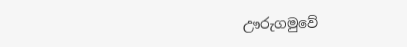ඌරුගමුවේ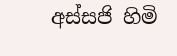අස්සජි හිමි